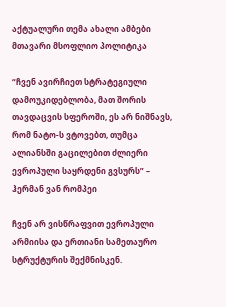აქტუალური თემა ახალი ამბები მთავარი მსოფლიო პოლიტიკა

“ჩვენ ავირჩიეთ სტრატეგიული დამოუკიდებლობა, მათ შორის თავდაცვის სფეროში, ეს არ ნიშნავს, რომ ნატო-ს ვტოვებთ, თუმცა ალიანსში გაცილებით ძლიერი ევროპული საყრდენი გვსურს” – ჰერმან ვან რომპეი

ჩვენ არ ვისწრაფვით ევროპული არმიისა და ერთიანი სამეთაურო სტრუქტურის შექმნისკენ.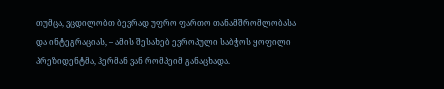თუმცა, ვცდილობთ ბევრად უფრო ფართო თანამშრომლობასა და ინტეგრაციას, – ამის შესახებ ევროპული საბჭოს ყოფილი პრეზიდენტმა, ჰერმან ვან რომპეიმ განაცხადა.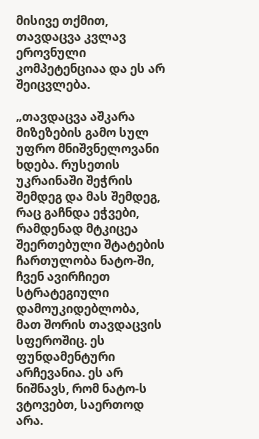მისივე თქმით, თავდაცვა კვლავ ეროვნული კომპეტენციაა და ეს არ შეიცვლება.

„თავდაცვა აშკარა მიზეზების გამო სულ უფრო მნიშვნელოვანი ხდება. რუსეთის უკრაინაში შეჭრის შემდეგ და მას შემდეგ, რაც გაჩნდა ეჭვები, რამდენად მტკიცეა შეერთებული შტატების ჩართულობა ნატო-ში, ჩვენ ავირჩიეთ სტრატეგიული დამოუკიდებლობა, მათ შორის თავდაცვის სფეროშიც. ეს ფუნდამენტური არჩევანია. ეს არ ნიშნავს, რომ ნატო-ს ვტოვებთ, საერთოდ არა.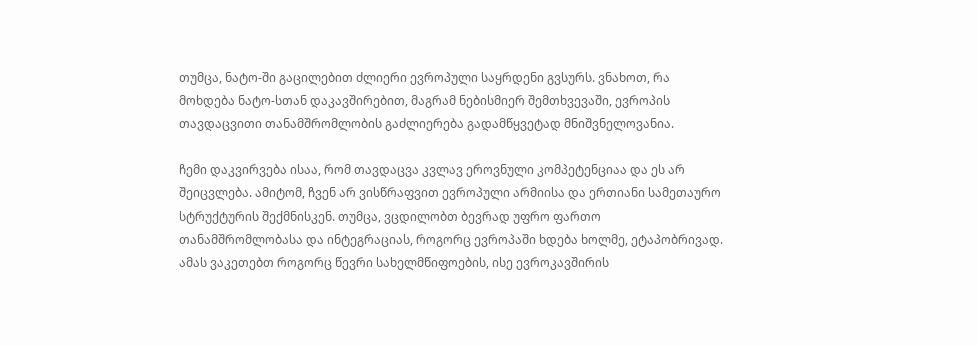თუმცა, ნატო-ში გაცილებით ძლიერი ევროპული საყრდენი გვსურს. ვნახოთ, რა მოხდება ნატო-სთან დაკავშირებით, მაგრამ ნებისმიერ შემთხვევაში, ევროპის თავდაცვითი თანამშრომლობის გაძლიერება გადამწყვეტად მნიშვნელოვანია.

ჩემი დაკვირვება ისაა, რომ თავდაცვა კვლავ ეროვნული კომპეტენციაა და ეს არ შეიცვლება. ამიტომ, ჩვენ არ ვისწრაფვით ევროპული არმიისა და ერთიანი სამეთაურო სტრუქტურის შექმნისკენ. თუმცა, ვცდილობთ ბევრად უფრო ფართო თანამშრომლობასა და ინტეგრაციას, როგორც ევროპაში ხდება ხოლმე, ეტაპობრივად. ამას ვაკეთებთ როგორც წევრი სახელმწიფოების, ისე ევროკავშირის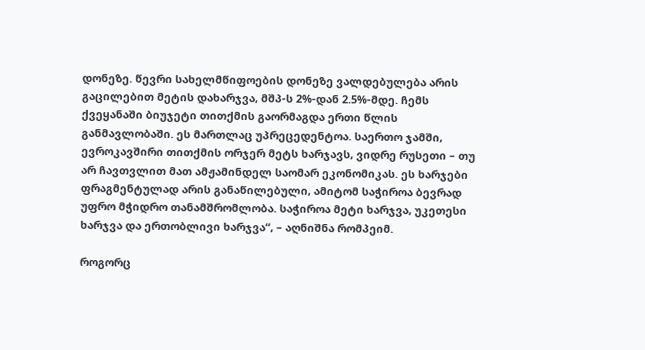დონეზე. წევრი სახელმწიფოების დონეზე ვალდებულება არის გაცილებით მეტის დახარჯვა, მშპ-ს 2%-დან 2.5%-მდე. ჩემს ქვეყანაში ბიუჯეტი თითქმის გაორმაგდა ერთი წლის განმავლობაში. ეს მართლაც უპრეცედენტოა. საერთო ჯამში, ევროკავშირი თითქმის ორჯერ მეტს ხარჯავს, ვიდრე რუსეთი – თუ არ ჩავთვლით მათ ამჟამინდელ საომარ ეკონომიკას. ეს ხარჯები ფრაგმენტულად არის განაწილებული, ამიტომ საჭიროა ბევრად უფრო მჭიდრო თანამშრომლობა. საჭიროა მეტი ხარჯვა, უკეთესი ხარჯვა და ერთობლივი ხარჯვა“, – აღნიშნა რომპეიმ.

როგორც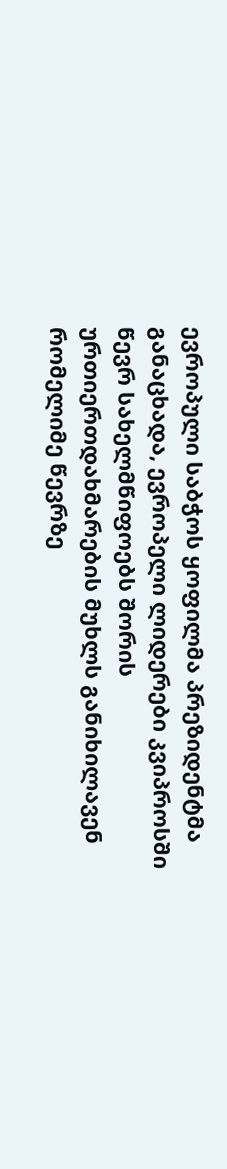ევროპული საბჭოს ყოფილმა პრეზიდენტმა განაცხადა, ევროპელი ლიდერები კვიპროსში წევრ სახელმწიფოებს შორის ურთიერთდახმარების მუხლს განიხილავენ რომელიმე წევრზე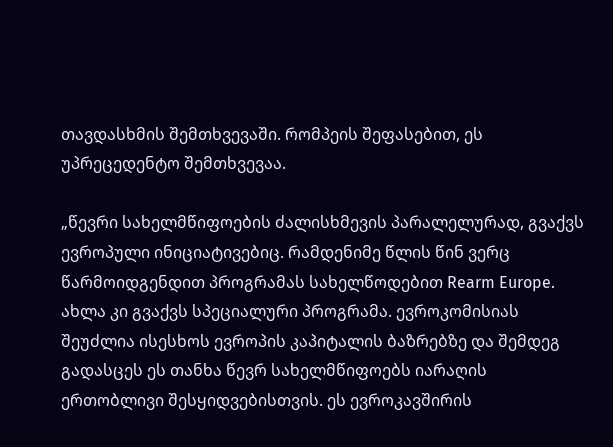თავდასხმის შემთხვევაში. რომპეის შეფასებით, ეს უპრეცედენტო შემთხვევაა.

„წევრი სახელმწიფოების ძალისხმევის პარალელურად, გვაქვს ევროპული ინიციატივებიც. რამდენიმე წლის წინ ვერც წარმოიდგენდით პროგრამას სახელწოდებით Rearm Europe. ახლა კი გვაქვს სპეციალური პროგრამა. ევროკომისიას შეუძლია ისესხოს ევროპის კაპიტალის ბაზრებზე და შემდეგ გადასცეს ეს თანხა წევრ სახელმწიფოებს იარაღის ერთობლივი შესყიდვებისთვის. ეს ევროკავშირის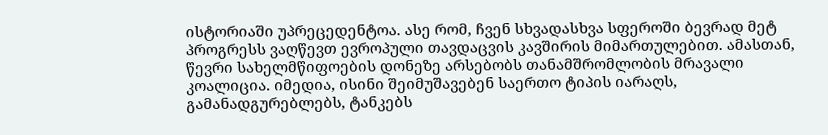ისტორიაში უპრეცედენტოა. ასე რომ, ჩვენ სხვადასხვა სფეროში ბევრად მეტ პროგრესს ვაღწევთ ევროპული თავდაცვის კავშირის მიმართულებით. ამასთან, წევრი სახელმწიფოების დონეზე არსებობს თანამშრომლობის მრავალი კოალიცია. იმედია, ისინი შეიმუშავებენ საერთო ტიპის იარაღს, გამანადგურებლებს, ტანკებს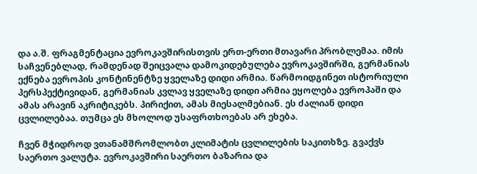და ა.შ. ფრაგმენტაცია ევროკავშირისთვის ერთ-ერთი მთავარი პრობლემაა. იმის საჩვენებლად, რამდენად შეიცვალა დამოკიდებულება ევროკავშირში, გერმანიას ექნება ევროპის კონტინენტზე ყველაზე დიდი არმია. წარმოიდგინეთ ისტორიული პერსპექტივიდან, გერმანიას კვლავ ყველაზე დიდი არმია ეყოლება ევროპაში და ამას არავინ აკრიტიკებს. პირიქით, ამას მიესალმებიან. ეს ძალიან დიდი ცვლილებაა. თუმცა ეს მხოლოდ უსაფრთხოებას არ ეხება.

ჩვენ მჭიდროდ ვთანამშრომლობთ კლიმატის ცვლილების საკითხზე. გვაქვს საერთო ვალუტა. ევროკავშირი საერთო ბაზარია და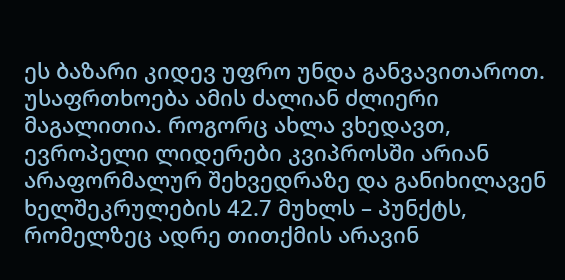ეს ბაზარი კიდევ უფრო უნდა განვავითაროთ. უსაფრთხოება ამის ძალიან ძლიერი მაგალითია. როგორც ახლა ვხედავთ, ევროპელი ლიდერები კვიპროსში არიან არაფორმალურ შეხვედრაზე და განიხილავენ ხელშეკრულების 42.7 მუხლს – პუნქტს, რომელზეც ადრე თითქმის არავინ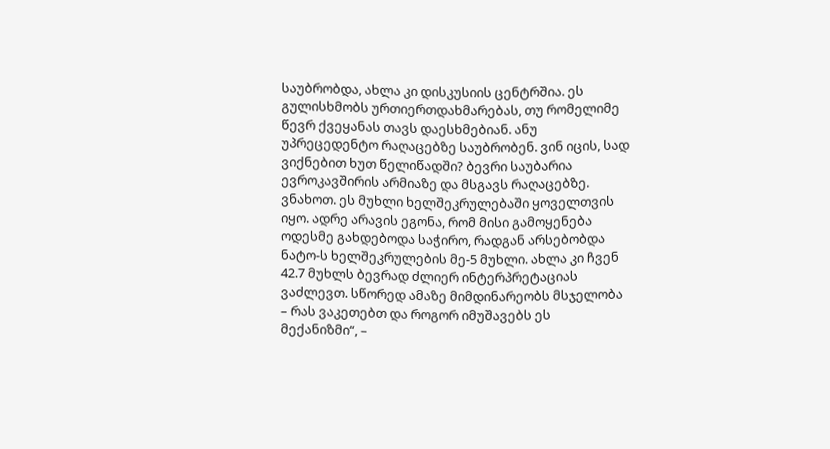საუბრობდა, ახლა კი დისკუსიის ცენტრშია. ეს გულისხმობს ურთიერთდახმარებას, თუ რომელიმე წევრ ქვეყანას თავს დაესხმებიან. ანუ უპრეცედენტო რაღაცებზე საუბრობენ. ვინ იცის, სად ვიქნებით ხუთ წელიწადში? ბევრი საუბარია ევროკავშირის არმიაზე და მსგავს რაღაცებზე. ვნახოთ. ეს მუხლი ხელშეკრულებაში ყოველთვის იყო. ადრე არავის ეგონა, რომ მისი გამოყენება ოდესმე გახდებოდა საჭირო, რადგან არსებობდა ნატო-ს ხელშეკრულების მე-5 მუხლი. ახლა კი ჩვენ 42.7 მუხლს ბევრად ძლიერ ინტერპრეტაციას ვაძლევთ. სწორედ ამაზე მიმდინარეობს მსჯელობა – რას ვაკეთებთ და როგორ იმუშავებს ეს მექანიზმი“, –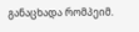განაცხადა რომპეიმ.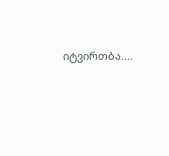იტვირთბა....